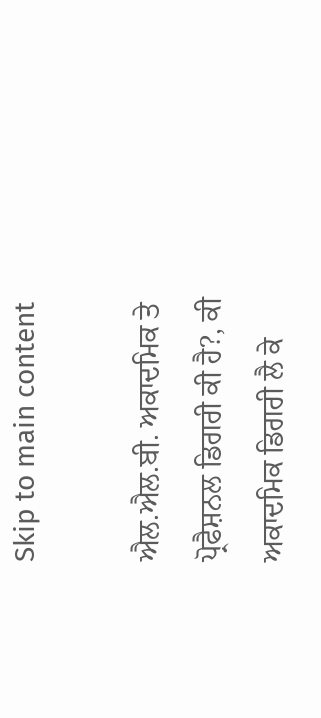Skip to main content

ਐਲ.ਐਲ.ਬੀ. ਅਕਾਦਮਿਕ ਤੇ ਪ੍ਰੋਫੈਸ਼ਨਲ ਡਿਗਰੀ ਕੀ ਹੈ?, ਕੀ ਅਕਾਦਮਿਕ ਡਿਗਰੀ ਲੈ ਕੇ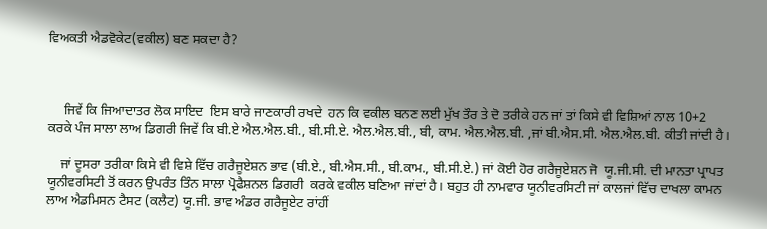ਵਿਅਕਤੀ ਐਡਵੋਕੇਟ(ਵਕੀਲ) ਬਣ ਸਕਦਾ ਹੈ?



     ਜਿਵੇਂ ਕਿ ਜਿਆਦਾਤਰ ਲੋਕ ਸਾਇਦ  ਇਸ ਬਾਰੇ ਜਾਣਕਾਰੀ ਰਖਦੇ  ਹਨ ਕਿ ਵਕੀਲ ਬਨਣ ਲਈ ਮੁੱਖ ਤੌਰ ਤੇ ਦੋ ਤਰੀਕੇ ਹਨ ਜਾਂ ਤਾਂ ਕਿਸੇ ਵੀ ਵਿਸ਼ਿਆਂ ਨਾਲ 10+2 ਕਰਕੇ ਪੰਜ ਸਾਲਾ ਲਾਅ ਡਿਗਰੀ ਜਿਵੇਂ ਕਿ ਬੀ.ਏ ਐਲ.ਐਲ.ਬੀ., ਬੀ.ਸੀ.ਏ. ਐਲ.ਐਲ.ਬੀ., ਬੀ, ਕਾਮ. ਐਲ.ਐਲ.ਬੀ. ,ਜਾਂ ਬੀ.ਐਸ.ਸੀ. ਐਲ.ਐਲ.ਬੀ. ਕੀਤੀ ਜਾਂਦੀ ਹੈ।

    ਜਾਂ ਦੂਸਰਾ ਤਰੀਕਾ ਕਿਸੇ ਵੀ ਵਿਸ਼ੇ ਵਿੱਚ ਗਰੈਜੂਏਸ਼ਨ ਭਾਵ (ਬੀ.ਏ., ਬੀ.ਐਸ.ਸੀ., ਬੀ.ਕਾਮ., ਬੀ.ਸੀ.ਏ.) ਜਾਂ ਕੋਈ ਹੋਰ ਗਰੈਜੂਏਸ਼ਨ ਜੋ  ਯੂ.ਜੀ.ਸੀ. ਦੀ ਮਾਨਤਾ ਪ੍ਰਾਪਤ ਯੂਨੀਵਰਸਿਟੀ ਤੋਂ ਕਰਨ ਉਪਰੰਤ ਤਿੰਨ ਸਾਲਾ ਪ੍ਰੋਫੈਸ਼ਨਲ ਡਿਗਰੀ  ਕਰਕੇ ਵਕੀਲ ਬਣਿਆ ਜਾਂਦਾਂ ਹੈ। ਬਹੁਤ ਹੀ ਨਾਮਵਾਰ ਯੂਨੀਵਰਸਿਟੀ ਜਾਂ ਕਾਲਜਾਂ ਵਿੱਚ ਦਾਖਲਾ ਕਾਮਨ ਲਾਅ ਐਡਮਿਸਨ ਟੈਸਟ (ਕਲੈਟ) ਯੂ.ਜੀ. ਭਾਵ ਅੰਡਰ ਗਰੈਜੂਏਟ ਰਾਂਹੀਂ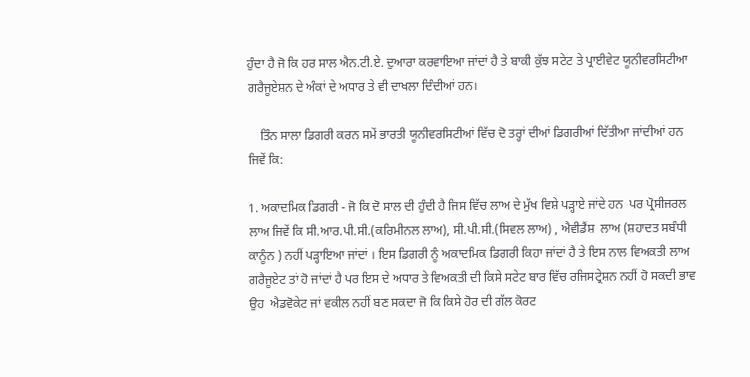ਹੁੰਦਾ ਹੈ ਜੋ ਕਿ ਹਰ ਸਾਲ ਐਨ.ਟੀ.ਏ. ਦੁਆਰਾ ਕਰਵਾਇਆ ਜਾਂਦਾਂ ਹੈ ਤੇ ਬਾਕੀ ਕੁੱਝ ਸਟੇਟ ਤੇ ਪ੍ਰਾਈਵੇਟ ਯੂਨੀਵਰਸਿਟੀਆ ਗਰੈਜੂਏਸ਼ਨ ਦੇ ਅੰਕਾਂ ਦੇ ਅਧਾਰ ਤੇ ਵੀ ਦਾਖਲਾ ਦਿੰਦੀਆਂ ਹਨ।

    ਤਿੰਨ ਸਾਲਾ ਡਿਗਰੀ ਕਰਨ ਸਮੇਂ ਭਾਰਤੀ ਯੂਨੀਵਰਸਿਟੀਆਂ ਵਿੱਚ ਦੋ ਤਰ੍ਹਾਂ ਦੀਆਂ ਡਿਗਰੀਆਂ ਦਿੱਤੀਆ ਜਾਂਦੀਆਂ ਹਨ ਜਿਵੇਂ ਕਿ:

1. ਅਕਾਦਮਿਕ ਡਿਗਰੀ - ਜੋ ਕਿ ਦੋ ਸਾਲ ਦੀ ਹੁੰਦੀ ਹੈ ਜਿਸ ਵਿੱਚ ਲਾਅ ਦੇ ਮੁੱਖ ਵਿਸ਼ੇ ਪੜ੍ਹਾਏ ਜਾਂਦੇ ਹਨ  ਪਰ ਪ੍ਰੋਸੀਜਰਲ ਲਾਅ ਜਿਵੇਂ ਕਿ ਸੀ.ਆਰ.ਪੀ.ਸੀ.(ਕਰਿਮੀਨਲ ਲਾਅ), ਸੀ.ਪੀ.ਸੀ.(ਸਿਵਲ ਲਾਅ) , ਐਵੀਡੈਂਸ਼  ਲਾਅ (ਸ਼ਹਾਦਤ ਸਬੰਧੀ ਕਾਨੂੰਨ ) ਨਹੀਂ ਪੜ੍ਹਾਇਆ ਜਾਂਦਾਂ । ਇਸ ਡਿਗਰੀ ਨੂੰ ਅਕਾਦਮਿਕ ਡਿਗਰੀ ਕਿਹਾ ਜਾਂਦਾਂ ਹੈ ਤੇ ਇਸ ਨਾਲ ਵਿਅਕਤੀ ਲਾਅ ਗਰੈਜੂਏਟ ਤਾਂ ਹੋ ਜਾਂਦਾਂ ਹੈ ਪਰ ਇਸ ਦੇ ਅਧਾਰ ਤੇ ਵਿਅਕਤੀ ਦੀ ਕਿਸੇ ਸਟੇਟ ਬਾਰ ਵਿੱਚ ਰਜਿਸਟ੍ਰੇਸ਼ਨ ਨਹੀਂ ਹੋ ਸਕਦੀ ਭਾਵ ਉਹ  ਐਡਵੋਕੇਟ ਜਾਂ ਵਕੀਲ ਨਹੀਂ ਬਣ ਸਕਦਾ ਜੋ ਕਿ ਕਿਸੇ ਹੋਰ ਦੀ ਗੱਲ ਕੋਰਟ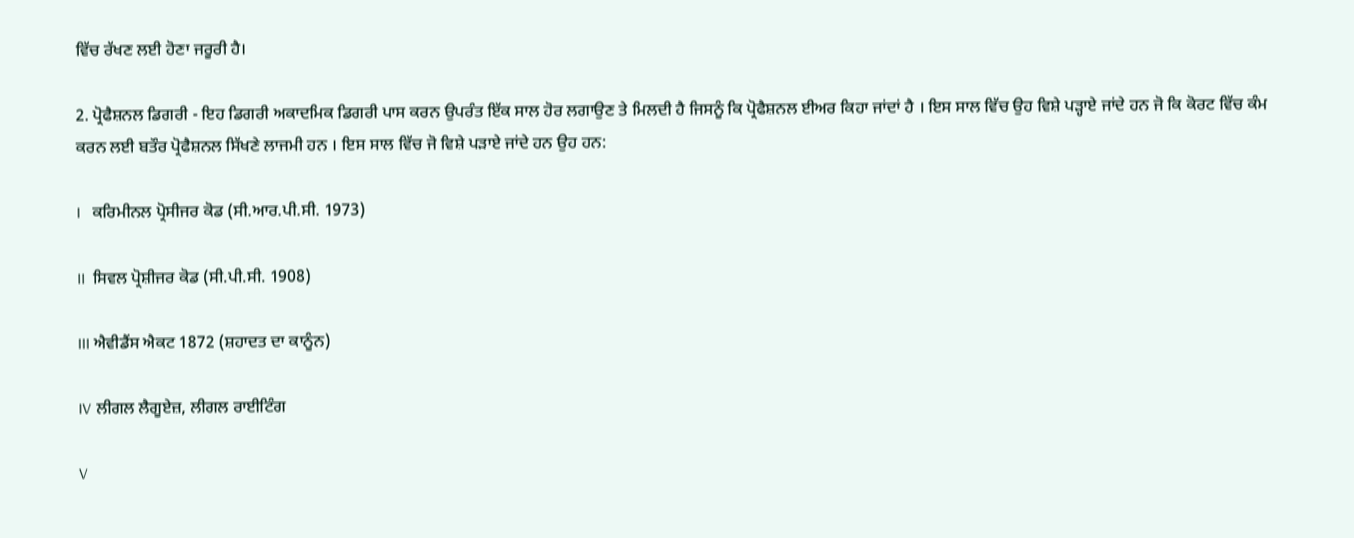ਵਿੱਚ ਰੱਖਣ ਲਈ ਹੋਣਾ ਜਰੂਰੀ ਹੈ।

2. ਪ੍ਰੋਫੈਸ਼ਨਲ ਡਿਗਰੀ - ਇਹ ਡਿਗਰੀ ਅਕਾਦਮਿਕ ਡਿਗਰੀ ਪਾਸ ਕਰਨ ਉਪਰੰਤ ਇੱਕ ਸਾਲ ਹੋਰ ਲਗਾਉਣ ਤੇ ਮਿਲਦੀ ਹੈ ਜਿਸਨੂੰ ਕਿ ਪ੍ਰੋਫੈਸ਼ਨਲ ਈਅਰ ਕਿਹਾ ਜਾਂਦਾਂ ਹੈ । ਇਸ ਸਾਲ ਵਿੱਚ ਉਹ ਵਿਸ਼ੇ ਪੜ੍ਹਾਏ ਜਾਂਦੇ ਹਨ ਜੋ ਕਿ ਕੋਰਟ ਵਿੱਚ ਕੰਮ ਕਰਨ ਲਈ ਬਤੌਰ ਪ੍ਰੋਫੈਸ਼ਨਲ ਸਿੱਖਣੇ ਲਾਜਮੀ ਹਨ । ਇਸ ਸਾਲ ਵਿੱਚ ਜੋ ਵਿਸ਼ੇ ਪੜਾਏ ਜਾਂਦੇ ਹਨ ਉਹ ਹਨ:

I   ਕਰਿਮੀਨਲ ਪ੍ਰੋਸੀਜਰ ਕੋਡ (ਸੀ.ਆਰ.ਪੀ.ਸੀ. 1973)

II  ਸਿਵਲ ਪ੍ਰੋਸ਼ੀਜਰ ਕੋਡ (ਸੀ.ਪੀ.ਸੀ. 1908)

III ਐਵੀਡੈਂਸ ਐਕਟ 1872 (ਸ਼ਹਾਦਤ ਦਾ ਕਾਨੂੰਨ)

IV ਲੀਗਲ ਲੈਗੂਏਜ਼, ਲੀਗਲ ਰਾਈਟਿੰਗ

V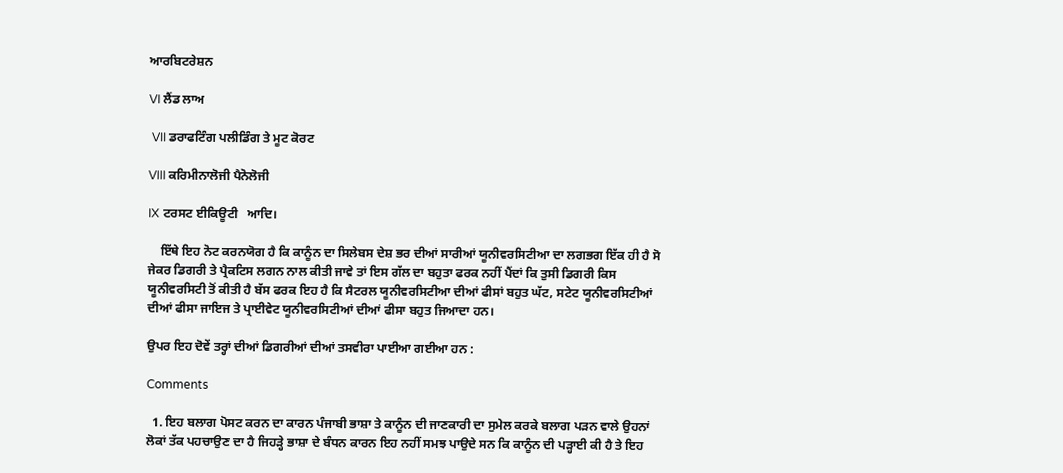ਆਰਬਿਟਰੇਸ਼ਨ

VI ਲੈਂਡ ਲਾਅ

 VII ਡਰਾਫਟਿੰਗ ਪਲੀਡਿੰਗ ਤੇ ਮੂਟ ਕੋਰਟ

VIII ਕਰਿਮੀਨਾਲੋਜੀ ਪੈਨੋਲੋਜੀ

IX ਟਰਸਟ ਈਕਿਊਟੀ   ਆਦਿ।

    ਇੱਥੇ ਇਹ ਨੋਟ ਕਰਨਯੋਗ ਹੈ ਕਿ ਕਾਨੂੰਨ ਦਾ ਸਿਲੇਬਸ ਦੇਸ਼ ਭਰ ਦੀਆਂ ਸਾਰੀਆਂ ਯੂਨੀਵਰਸਿਟੀਆ ਦਾ ਲਗਭਗ ਇੱਕ ਹੀ ਹੈ ਸੋ ਜੇਕਰ ਡਿਗਰੀ ਤੇ ਪ੍ਰੈਕਟਿਸ ਲਗਨ ਨਾਲ ਕੀਤੀ ਜਾਵੇ ਤਾਂ ਇਸ ਗੱਲ ਦਾ ਬਹੁਤਾ ਫਰਕ ਨਹੀਂ ਪੈਂਦਾਂ ਕਿ ਤੁਸੀ ਡਿਗਰੀ ਕਿਸ ਯੂਨੀਵਰਸਿਟੀ ਤੋਂ ਕੀਤੀ ਹੈ ਬੱਸ ਫਰਕ ਇਹ ਹੈ ਕਿ ਸੈਟਰਲ ਯੂਨੀਵਰਸਿਟੀਆ ਦੀਆਂ ਫੀਸਾਂ ਬਹੁਤ ਘੱਟ, ਸਟੇਟ ਯੂਨੀਵਰਸਿਟੀਆਂ ਦੀਆਂ ਫੀਸਾ ਜਾਇਜ ਤੇ ਪ੍ਰਾਈਵੇਟ ਯੂਨੀਵਰਸਿਟੀਆਂ ਦੀਆਂ ਫੀਸਾ ਬਹੁਤ ਜਿਆਦਾ ਹਨ।

ਉਪਰ ਇਹ ਦੋਵੇਂ ਤਰ੍ਹਾਂ ਦੀਆਂ ਡਿਗਰੀਆਂ ਦੀਆਂ ਤਸਵੀਰਾ ਪਾਈਆ ਗਈਆ ਹਨ :

Comments

  1. ਇਹ ਬਲਾਗ ਪੋਸਟ ਕਰਨ ਦਾ ਕਾਰਨ ਪੰਜਾਬੀ ਭਾਸ਼ਾ ਤੇ ਕਾਨੂੰਨ ਦੀ ਜਾਣਕਾਰੀ ਦਾ ਸੁਮੇਲ ਕਰਕੇ ਬਲਾਗ ਪੜਨ ਵਾਲੇ ਉਹਨਾਂ ਲੋਕਾਂ ਤੱਕ ਪਹਚਾਉਣ ਦਾ ਹੈ ਜਿਹੜ੍ਹੇ ਭਾਸ਼ਾ ਦੇ ਬੰਧਨ ਕਾਰਨ ਇਹ ਨਹੀਂ ਸਮਝ ਪਾਉਦੇ ਸਨ ਕਿ ਕਾਨੂੰਨ ਦੀ ਪੜ੍ਹਾਈ ਕੀ ਹੈ ਤੇ ਇਹ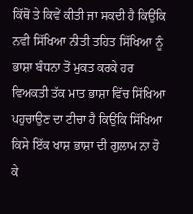ਕਿੱਥੋਂ ਤੇ ਕਿਵੇਂ ਕੀਤੀ ਜਾ ਸਕਦੀ ਹੈ ਕਿਉਂਕਿ ਨਵੀ ਸਿੱਖਿਆ ਨੀਤੀ ਤਹਿਤ ਸਿੱਖਿਆ ਨੂੰ ਭਾਸ਼ਾ ਬੰਧਨਾ ਤੋਂ ਮੁਕਤ ਕਰਕੇ ਹਰ ਵਿਅਕਤੀ ਤੱਕ ਮਾਤ ਭਾਸ਼ਾ ਵਿੱਚ ਸਿੱਖਿਆ ਪਹੁਚਾਉਣ ਦਾ ਟੀਚਾ ਹੈ ਕਿਉਂਕਿ ਸਿੱਖਿਆ ਕਿਸੇ ਇੱਕ ਖਾਸ਼ ਭਾਸ਼ਾ ਦੀ ਗੁਲਾਮ ਨਾ ਹੋ ਕੇ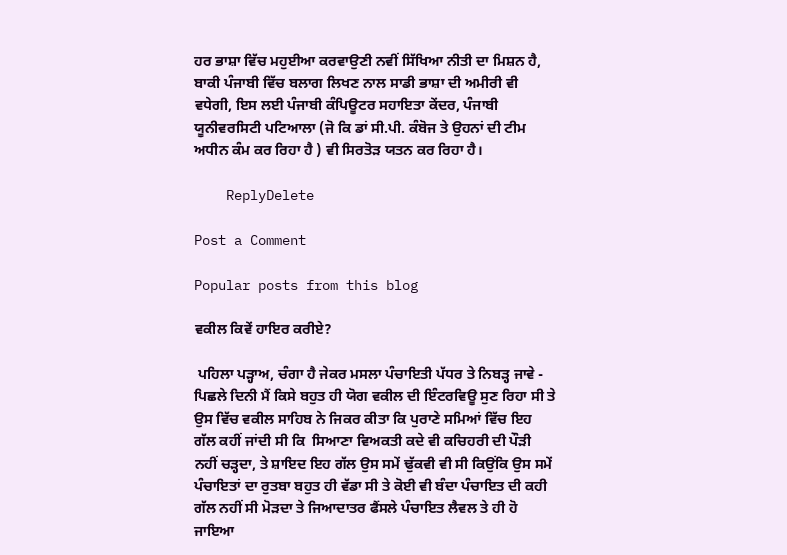ਹਰ ਭਾਸ਼ਾ ਵਿੱਚ ਮਹੁਈਆ ਕਰਵਾਉਣੀ ਨਵੀਂ ਸਿੱਖਿਆ ਨੀਤੀ ਦਾ ਮਿਸ਼ਨ ਹੈ, ਬਾਕੀ ਪੰਜਾਬੀ ਵਿੱਚ ਬਲਾਗ ਲਿਖਣ ਨਾਲ ਸਾਡੀ ਭਾਸ਼ਾ ਦੀ ਅਮੀਰੀ ਵੀ ਵਧੇਗੀ, ਇਸ ਲਈ ਪੰਜਾਬੀ ਕੰਪਿਊਟਰ ਸਹਾਇਤਾ ਕੇਂਦਰ, ਪੰਜਾਬੀ ਯੂਨੀਵਰਸਿਟੀ ਪਟਿਆਲਾ (ਜੋ ਕਿ ਡਾਂ ਸੀ.ਪੀ. ਕੰਬੋਜ ਤੇ ਉਹਨਾਂ ਦੀ ਟੀਮ ਅਧੀਨ ਕੰਮ ਕਰ ਰਿਹਾ ਹੈ ) ਵੀ ਸਿਰਤੋੜ ਯਤਨ ਕਰ ਰਿਹਾ ਹੈ।

    ReplyDelete

Post a Comment

Popular posts from this blog

ਵਕੀਲ ਕਿਵੇਂ ਹਾਇਰ ਕਰੀਏ?

 ਪਹਿਲਾ ਪੜ੍ਹਾਅ, ਚੰਗਾ ਹੈ ਜੇਕਰ ਮਸਲਾ ਪੰਚਾਇਤੀ ਪੱਧਰ ਤੇ ਨਿਬੜ੍ਹ ਜਾਵੇ -    ਪਿਛਲੇ ਦਿਨੀ ਮੈਂ ਕਿਸੇ ਬਹੁਤ ਹੀ ਯੋਗ ਵਕੀਲ ਦੀ ਇੰਟਰਵਿਊ ਸੁਣ ਰਿਹਾ ਸੀ ਤੇ ਉਸ ਵਿੱਚ ਵਕੀਲ ਸਾਹਿਬ ਨੇ ਜਿਕਰ ਕੀਤਾ ਕਿ ਪੁਰਾਣੇ ਸਮਿਆਂ ਵਿੱਚ ਇਹ ਗੱਲ ਕਹੀਂ ਜਾਂਦੀ ਸੀ ਕਿ  ਸਿਆਣਾ ਵਿਅਕਤੀ ਕਦੇ ਵੀ ਕਚਿਹਰੀ ਦੀ ਪੌੜੀ ਨਹੀਂ ਚੜ੍ਹਦਾ, ਤੇ ਸ਼ਾਇਦ ਇਹ ਗੱਲ ਉਸ ਸਮੇਂ ਢੁੱਕਵੀ ਵੀ ਸੀ ਕਿਉਂਕਿ ਉਸ ਸਮੇਂ ਪੰਚਾਇਤਾਂ ਦਾ ਰੁਤਬਾ ਬਹੁਤ ਹੀ ਵੱਡਾ ਸੀ ਤੇ ਕੋਈ ਵੀ ਬੰਦਾ ਪੰਚਾਇਤ ਦੀ ਕਹੀ ਗੱਲ ਨਹੀਂ ਸੀ ਮੋੜਦਾ ਤੇ ਜਿਆਦਾਤਰ ਫੈਂਸਲੇ ਪੰਚਾਇਤ ਲੈਵਲ ਤੇ ਹੀ ਹੋ ਜਾਇਆ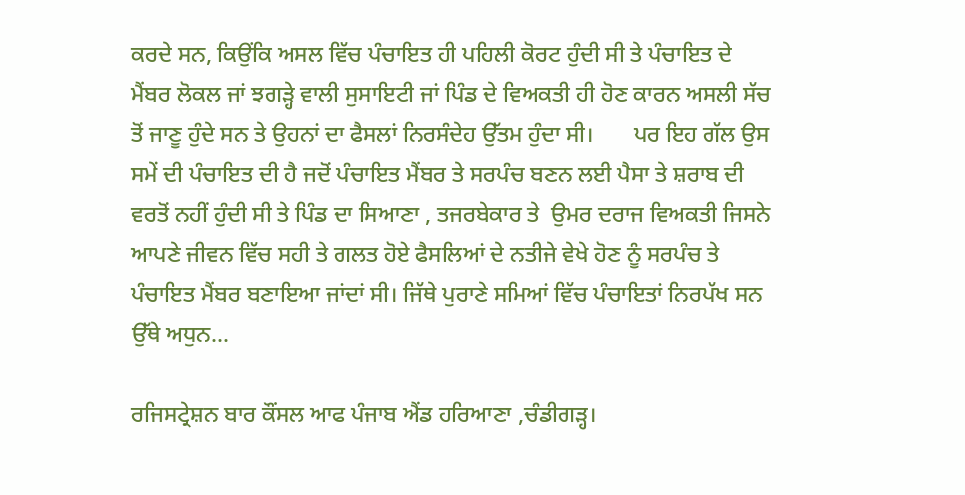ਕਰਦੇ ਸਨ, ਕਿਉਂਕਿ ਅਸਲ ਵਿੱਚ ਪੰਚਾਇਤ ਹੀ ਪਹਿਲੀ ਕੋਰਟ ਹੁੰਦੀ ਸੀ ਤੇ ਪੰਚਾਇਤ ਦੇ ਮੈਂਬਰ ਲੋਕਲ ਜਾਂ ਝਗੜ੍ਹੇ ਵਾਲੀ ਸੁਸਾਇਟੀ ਜਾਂ ਪਿੰਡ ਦੇ ਵਿਅਕਤੀ ਹੀ ਹੋਣ ਕਾਰਨ ਅਸਲੀ ਸੱਚ ਤੋਂ ਜਾਣੂ ਹੁੰਦੇ ਸਨ ਤੇ ਉਹਨਾਂ ਦਾ ਫੈਸਲਾਂ ਨਿਰਸੰਦੇਹ ਉੱਤਮ ਹੁੰਦਾ ਸੀ।       ਪਰ ਇਹ ਗੱਲ ਉਸ ਸਮੇਂ ਦੀ ਪੰਚਾਇਤ ਦੀ ਹੈ ਜਦੋਂ ਪੰਚਾਇਤ ਮੈਂਬਰ ਤੇ ਸਰਪੰਚ ਬਣਨ ਲਈ ਪੈਸਾ ਤੇ ਸ਼ਰਾਬ ਦੀ ਵਰਤੋਂ ਨਹੀਂ ਹੁੰਦੀ ਸੀ ਤੇ ਪਿੰਡ ਦਾ ਸਿਆਣਾ , ਤਜਰਬੇਕਾਰ ਤੇ  ਉਮਰ ਦਰਾਜ ਵਿਅਕਤੀ ਜਿਸਨੇ ਆਪਣੇ ਜੀਵਨ ਵਿੱਚ ਸਹੀ ਤੇ ਗਲਤ ਹੋਏ ਫੈਸਲਿਆਂ ਦੇ ਨਤੀਜੇ ਵੇਖੇ ਹੋਣ ਨੂੰ ਸਰਪੰਚ ਤੇ ਪੰਚਾਇਤ ਮੈਂਬਰ ਬਣਾਇਆ ਜਾਂਦਾਂ ਸੀ। ਜਿੱਥੇ ਪੁਰਾਣੇ ਸਮਿਆਂ ਵਿੱਚ ਪੰਚਾਇਤਾਂ ਨਿਰਪੱਖ ਸਨ ਉੱਥੇ ਅਧੁਨ...

ਰਜਿਸਟ੍ਰੇਸ਼ਨ ਬਾਰ ਕੌਂਸਲ ਆਫ ਪੰਜਾਬ ਐਂਡ ਹਰਿਆਣਾ ,ਚੰਡੀਗੜ੍ਹ।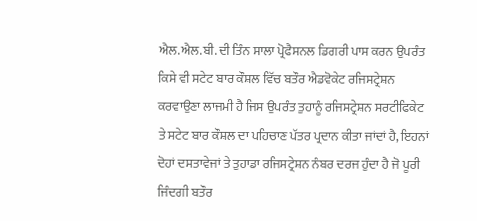ਐਲ.ਐਲ.ਬੀ. ਦੀ ਤਿੰਨ ਸਾਲਾ ਪ੍ਰੋਫੈਸਨਲ ਡਿਗਰੀ ਪਾਸ ਕਰਨ ਉਪਰੰਤ ਕਿਸੇ ਵੀ ਸਟੇਟ ਬਾਰ ਕੌਸ਼ਲ ਵਿੱਚ ਬਤੌਰ ਐਡਵੋਕੇਟ ਰਜਿਸਟ੍ਰੇਸ਼ਨ ਕਰਵਾਉਣਾ ਲਾਜਮੀ ਹੈ ਜਿਸ ਉਪਰੰਤ ਤੁਹਾਨੂੰ ਰਜਿਸਟ੍ਰੇਸ਼ਨ ਸਰਟੀਫਿਕੇਟ ਤੇ ਸਟੇਟ ਬਾਰ ਕੌਸ਼ਲ ਦਾ ਪਹਿਚਾਣ ਪੱਤਰ ਪ੍ਰਦਾਨ ਕੀਤਾ ਜਾਂਦਾਂ ਹੈ, ਇਹਨਾਂ ਦੋਹਾਂ ਦਸਤਾਵੇਜਾਂ ਤੇ ਤੁਹਾਡਾ ਰਜਿਸਟ੍ਰੇਸ਼ਨ ਨੰਬਰ ਦਰਜ ਹੁੰਦਾ ਹੈ ਜੋ ਪੂਰੀ ਜਿੰਦਗੀ ਬਤੌਰ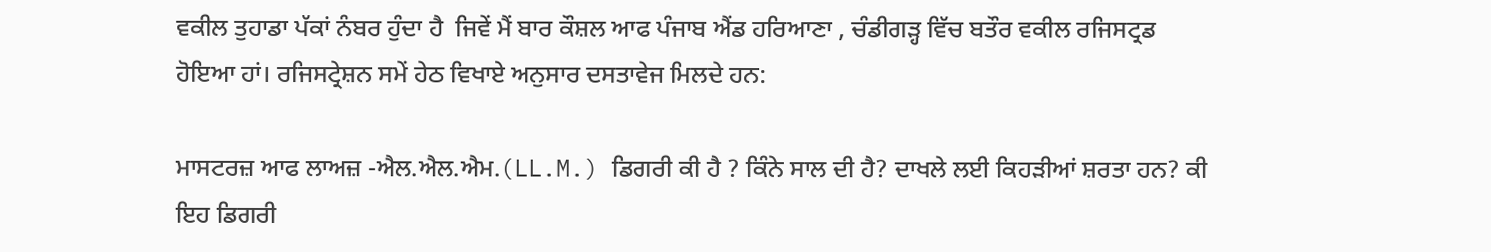ਵਕੀਲ ਤੁਹਾਡਾ ਪੱਕਾਂ ਨੰਬਰ ਹੁੰਦਾ ਹੈ  ਜਿਵੇਂ ਮੈਂ ਬਾਰ ਕੌਸ਼ਲ ਆਫ ਪੰਜਾਬ ਐਂਡ ਹਰਿਆਣਾ , ਚੰਡੀਗੜ੍ਹ ਵਿੱਚ ਬਤੌਰ ਵਕੀਲ ਰਜਿਸਟ੍ਰਡ ਹੋਇਆ ਹਾਂ। ਰਜਿਸਟ੍ਰੇਸ਼ਨ ਸਮੇਂ ਹੇਠ ਵਿਖਾਏ ਅਨੁਸਾਰ ਦਸਤਾਵੇਜ ਮਿਲਦੇ ਹਨ:

ਮਾਸਟਰਜ਼ ਆਫ ਲਾਅਜ਼ -ਐਲ.ਐਲ.ਐਮ.(LL.M.) ਡਿਗਰੀ ਕੀ ਹੈ ? ਕਿੰਨੇ ਸਾਲ ਦੀ ਹੈ? ਦਾਖਲੇ ਲਈ ਕਿਹੜੀਆਂ ਸ਼ਰਤਾ ਹਨ? ਕੀ ਇਹ ਡਿਗਰੀ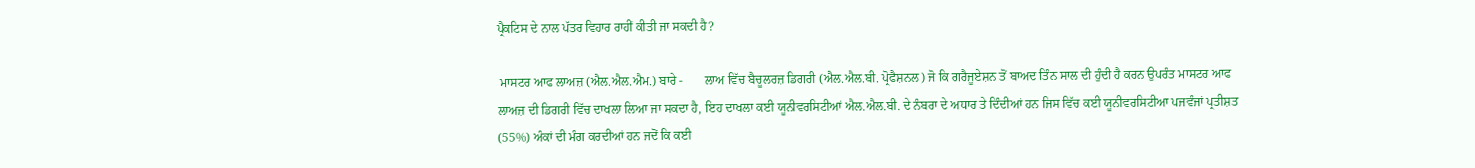ਪ੍ਰੈਕਟਿਸ ਦੇ ਨਾਲ ਪੱਤਰ ਵਿਹਾਰ ਰਾਹੀਂ ਕੀਤੀ ਜਾ ਸਕਦੀ ਹੈ?

 ਮਾਸਟਰ ਆਫ ਲਾਅਜ਼ (ਐਲ.ਐਲ.ਐਮ.) ਬਾਰੇ -       ਲਾਅ ਵਿੱਚ ਬੈਚੂਲਰਜ਼ ਡਿਗਰੀ (ਐਲ.ਐਲ.ਬੀ. ਪ੍ਰੋਫੈਸ਼ਨਲ) ਜੋ ਕਿ ਗਰੈਜੂਏਸ਼ਨ ਤੋਂ ਬਾਅਦ ਤਿੰਨ ਸਾਲ ਦੀ ਹੁੰਦੀ ਹੈ ਕਰਨ ਉਪਰੰਤ ਮਾਸਟਰ ਆਫ ਲਾਅਜ਼ ਦੀ ਡਿਗਰੀ ਵਿੱਚ ਦਾਖਲਾ ਲਿਆ ਜਾ ਸਕਦਾ ਹੈ, ਇਹ ਦਾਖਲਾ ਕਈ ਯੂਨੀਵਰਸਿਟੀਆਂ ਐਲ.ਐਲ.ਬੀ. ਦੇ ਨੰਬਰਾ ਦੇ ਅਧਾਰ ਤੇ ਦਿੰਦੀਆਂ ਹਨ ਜਿਸ ਵਿੱਚ ਕਈ ਯੂਨੀਵਰਸਿਟੀਆ ਪਜਵੰਜਾਂ ਪ੍ਰਤੀਸ਼ਤ (55%) ਅੰਕਾਂ ਦੀ ਮੰਗ ਕਰਦੀਆਂ ਹਨ ਜਦੋਂ ਕਿ ਕਈ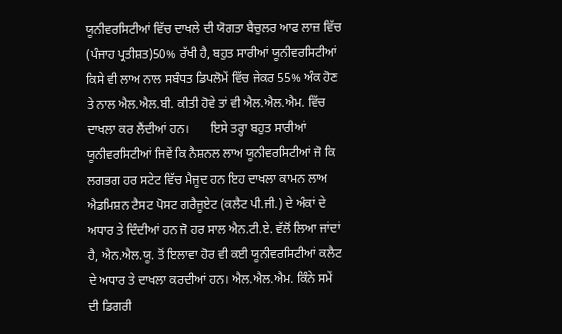ਯੂਨੀਵਰਸਿਟੀਆਂ ਵਿੱਚ ਦਾਖਲੇ ਦੀ ਯੋਗਤਾ ਬੈਚੁਲਰ ਆਫ ਲਾਜ਼ ਵਿੱਚ (ਪੰਜਾਹ ਪ੍ਰਤੀਸ਼ਤ)50% ਰੱਖੀ ਹੈ, ਬਹੁਤ ਸਾਰੀਆਂ ਯੂਨੀਵਰਸਿਟੀਆਂ ਕਿਸੇ ਵੀ ਲਾਅ ਨਾਲ ਸਬੰਧਤ ਡਿਪਲੋਮੇਂ ਵਿੱਚ ਜੇਕਰ 55% ਅੰਕ ਹੋਣ ਤੇ ਨਾਲ ਐਲ.ਐਲ.ਬੀ. ਕੀਤੀ ਹੋਵੇ ਤਾਂ ਵੀ ਐਲ.ਐਲ.ਐਮ. ਵਿੱਚ ਦਾਖਲਾ ਕਰ ਲੈਂਦੀਆਂ ਹਨ।       ਇਸੇ ਤਰ੍ਹਾ ਬਹੁਤ ਸਾਰੀਆਂ ਯੂਨੀਵਰਸਿਟੀਆਂ ਜਿਵੇਂ ਕਿ ਨੈਸ਼ਨਲ ਲਾਅ ਯੂਨੀਵਰਸਿਟੀਆਂ ਜੋ ਕਿ ਲਗਭਗ ਹਰ ਸਟੇਟ ਵਿੱਚ ਮੈਜੂਦ ਹਨ ਇਹ ਦਾਖਲਾ ਕਾਮਨ ਲਾਅ ਐਡਮਿਸ਼ਨ ਟੈਸਟ ਪੋਸਟ ਗਰੈਜੂਏਟ (ਕਲੈਟ ਪੀ.ਜੀ.) ਦੇ ਅੰਕਾਂ ਦੇ ਅਧਾਰ ਤੇ ਦਿੰਦੀਆਂ ਹਨ ਜੋ ਹਰ ਸਾਲ ਐਨ.ਟੀ.ਏ. ਵੱਲੋਂ ਲਿਆ ਜਾਂਦਾਂ ਹੈ, ਐਨ.ਐਲ.ਯੂ. ਤੋਂ ਇਲਾਵਾ ਹੋਰ ਵੀ ਕਈ ਯੂਨੀਵਰਸਿਟੀਆਂ ਕਲੈਟ ਦੇ ਅਧਾਰ ਤੇ ਦਾਖਲਾ ਕਰਦੀਆਂ ਹਨ। ਐਲ.ਐਲ.ਐਮ. ਕਿੰਨੇ ਸਮੇਂ ਦੀ ਡਿਗਰੀ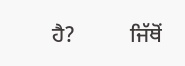ਹੈ?          ਜਿੱਥੋਂ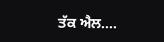ਤੱਕ ਐਲ....